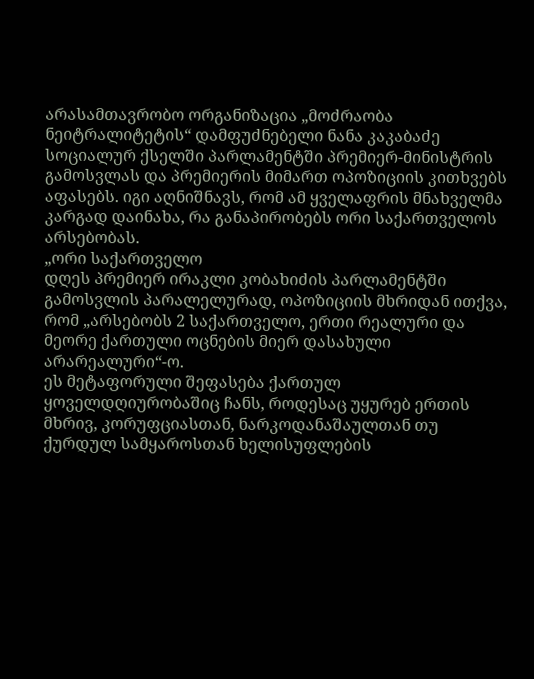არასამთავრობო ორგანიზაცია „მოძრაობა ნეიტრალიტეტის“ დამფუძნებელი ნანა კაკაბაძე სოციალურ ქსელში პარლამენტში პრემიერ-მინისტრის გამოსვლას და პრემიერის მიმართ ოპოზიციის კითხვებს აფასებს. იგი აღნიშნავს, რომ ამ ყველაფრის მნახველმა კარგად დაინახა, რა განაპირობებს ორი საქართველოს არსებობას.
„ორი საქართველო
დღეს პრემიერ ირაკლი კობახიძის პარლამენტში გამოსვლის პარალელურად, ოპოზიციის მხრიდან ითქვა, რომ „არსებობს 2 საქართველო, ერთი რეალური და მეორე ქართული ოცნების მიერ დასახული არარეალური“-ო.
ეს მეტაფორული შეფასება ქართულ ყოველდღიურობაშიც ჩანს, როდესაც უყურებ ერთის მხრივ, კორუფციასთან, ნარკოდანაშაულთან თუ ქურდულ სამყაროსთან ხელისუფლების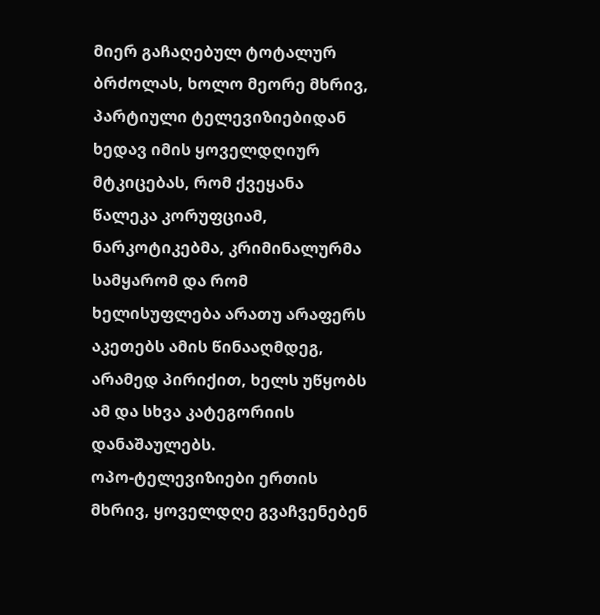მიერ გაჩაღებულ ტოტალურ ბრძოლას, ხოლო მეორე მხრივ, პარტიული ტელევიზიებიდან ხედავ იმის ყოველდღიურ მტკიცებას, რომ ქვეყანა წალეკა კორუფციამ, ნარკოტიკებმა, კრიმინალურმა სამყარომ და რომ ხელისუფლება არათუ არაფერს აკეთებს ამის წინააღმდეგ, არამედ პირიქით, ხელს უწყობს ამ და სხვა კატეგორიის დანაშაულებს.
ოპო-ტელევიზიები ერთის მხრივ, ყოველდღე გვაჩვენებენ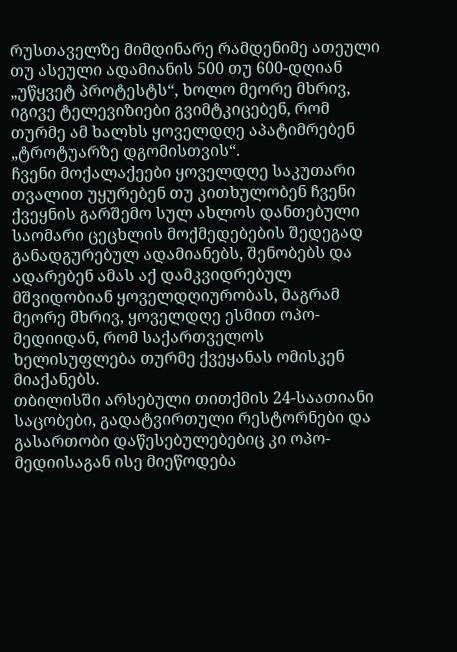რუსთაველზე მიმდინარე რამდენიმე ათეული თუ ასეული ადამიანის 500 თუ 600-დღიან „უწყვეტ პროტესტს“, ხოლო მეორე მხრივ, იგივე ტელევიზიები გვიმტკიცებენ, რომ თურმე ამ ხალხს ყოველდღე აპატიმრებენ „ტროტუარზე დგომისთვის“.
ჩვენი მოქალაქეები ყოველდღე საკუთარი თვალით უყურებენ თუ კითხულობენ ჩვენი ქვეყნის გარშემო სულ ახლოს დანთებული საომარი ცეცხლის მოქმედებების შედეგად განადგურებულ ადამიანებს, შენობებს და ადარებენ ამას აქ დამკვიდრებულ მშვიდობიან ყოველდღიურობას, მაგრამ მეორე მხრივ, ყოველდღე ესმით ოპო-მედიიდან, რომ საქართველოს ხელისუფლება თურმე ქვეყანას ომისკენ მიაქანებს.
თბილისში არსებული თითქმის 24-საათიანი საცობები, გადატვირთული რესტორნები და გასართობი დაწესებულებებიც კი ოპო-მედიისაგან ისე მიეწოდება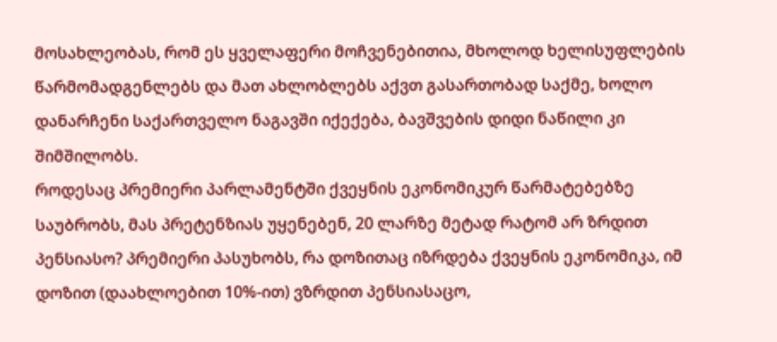მოსახლეობას, რომ ეს ყველაფერი მოჩვენებითია, მხოლოდ ხელისუფლების წარმომადგენლებს და მათ ახლობლებს აქვთ გასართობად საქმე, ხოლო დანარჩენი საქართველო ნაგავში იქექება, ბავშვების დიდი ნაწილი კი შიმშილობს.
როდესაც პრემიერი პარლამენტში ქვეყნის ეკონომიკურ წარმატებებზე საუბრობს, მას პრეტენზიას უყენებენ, 20 ლარზე მეტად რატომ არ ზრდით პენსიასო? პრემიერი პასუხობს, რა დოზითაც იზრდება ქვეყნის ეკონომიკა, იმ დოზით (დაახლოებით 10%-ით) ვზრდით პენსიასაცო,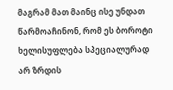მაგრამ მათ მაინც ისე უნდათ წარმოაჩინონ, რომ ეს ბოროტი ხელისუფლება სპეციალურად არ ზრდის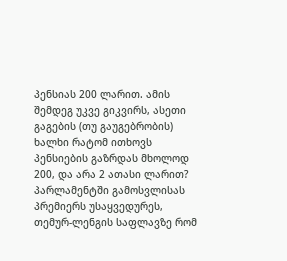პენსიას 200 ლარით. ამის შემდეგ უკვე გიკვირს, ასეთი გაგების (თუ გაუგებრობის) ხალხი რატომ ითხოვს პენსიების გაზრდას მხოლოდ 200, და არა 2 ათასი ლარით?
პარლამენტში გამოსვლისას პრემიერს უსაყვედურეს, თემურ-ლენგის საფლავზე რომ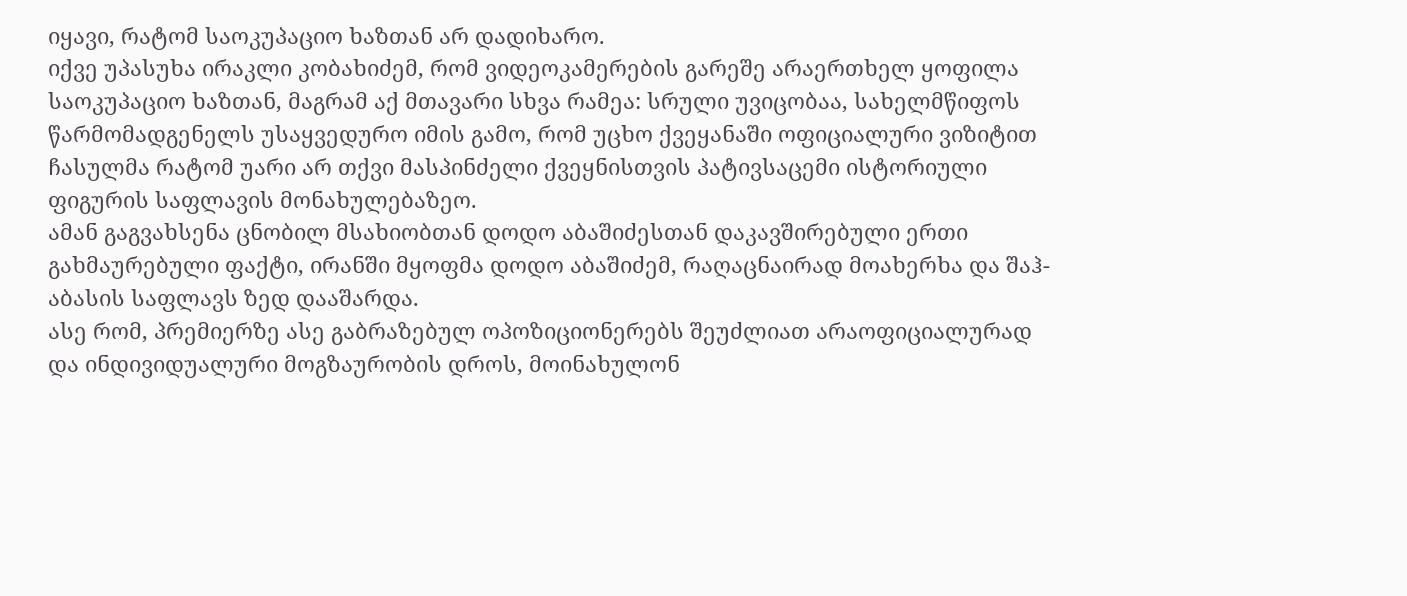იყავი, რატომ საოკუპაციო ხაზთან არ დადიხარო.
იქვე უპასუხა ირაკლი კობახიძემ, რომ ვიდეოკამერების გარეშე არაერთხელ ყოფილა საოკუპაციო ხაზთან, მაგრამ აქ მთავარი სხვა რამეა: სრული უვიცობაა, სახელმწიფოს წარმომადგენელს უსაყვედურო იმის გამო, რომ უცხო ქვეყანაში ოფიციალური ვიზიტით ჩასულმა რატომ უარი არ თქვი მასპინძელი ქვეყნისთვის პატივსაცემი ისტორიული ფიგურის საფლავის მონახულებაზეო.
ამან გაგვახსენა ცნობილ მსახიობთან დოდო აბაშიძესთან დაკავშირებული ერთი გახმაურებული ფაქტი, ირანში მყოფმა დოდო აბაშიძემ, რაღაცნაირად მოახერხა და შაჰ-აბასის საფლავს ზედ დააშარდა.
ასე რომ, პრემიერზე ასე გაბრაზებულ ოპოზიციონერებს შეუძლიათ არაოფიციალურად და ინდივიდუალური მოგზაურობის დროს, მოინახულონ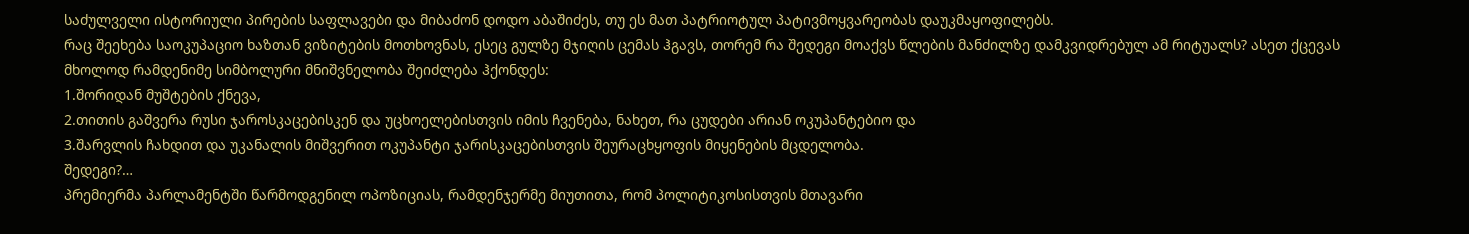საძულველი ისტორიული პირების საფლავები და მიბაძონ დოდო აბაშიძეს, თუ ეს მათ პატრიოტულ პატივმოყვარეობას დაუკმაყოფილებს.
რაც შეეხება საოკუპაციო ხაზთან ვიზიტების მოთხოვნას, ესეც გულზე მჯიღის ცემას ჰგავს, თორემ რა შედეგი მოაქვს წლების მანძილზე დამკვიდრებულ ამ რიტუალს? ასეთ ქცევას მხოლოდ რამდენიმე სიმბოლური მნიშვნელობა შეიძლება ჰქონდეს:
1.შორიდან მუშტების ქნევა,
2.თითის გაშვერა რუსი ჯაროსკაცებისკენ და უცხოელებისთვის იმის ჩვენება, ნახეთ, რა ცუდები არიან ოკუპანტებიო და
3.შარვლის ჩახდით და უკანალის მიშვერით ოკუპანტი ჯარისკაცებისთვის შეურაცხყოფის მიყენების მცდელობა.
შედეგი?…
პრემიერმა პარლამენტში წარმოდგენილ ოპოზიციას, რამდენჯერმე მიუთითა, რომ პოლიტიკოსისთვის მთავარი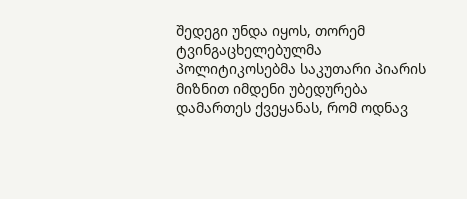შედეგი უნდა იყოს, თორემ ტვინგაცხელებულმა პოლიტიკოსებმა საკუთარი პიარის მიზნით იმდენი უბედურება დამართეს ქვეყანას, რომ ოდნავ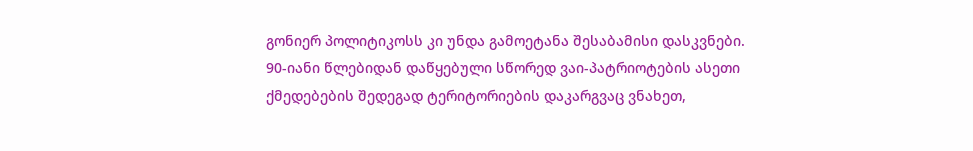გონიერ პოლიტიკოსს კი უნდა გამოეტანა შესაბამისი დასკვნები.
90-იანი წლებიდან დაწყებული სწორედ ვაი-პატრიოტების ასეთი ქმედებების შედეგად ტერიტორიების დაკარგვაც ვნახეთ,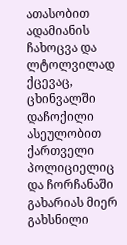ათასობით ადამიანის ჩახოცვა და ლტოლვილად ქცევაც, ცხინვალში დაჩოქილი ასეულობით ქართველი პოლიციელიც და ჩორჩანაში გახარიას მიერ გახსნილი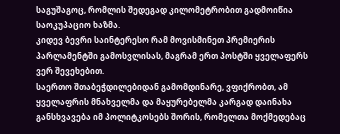საგუშაგოც, რომლის შედეგად კილომეტრობით გადმოიწია საოკუპაციო ხაზმა.
კიდევ ბევრი საინტერესო რამ მოვისმინეთ პრემიერის პარლამენტში გამოსვლისას, მაგრამ ერთ პოსტში ყველაფერს ვერ შევეხებით.
საერთო შთაბეჭდილებიდან გამომდინარე, ვფიქრობთ, ამ ყველაფრის მნახველმა და მაყურებელმა კარგად დაინახა განსხვავება იმ პოლიტკოსებს შორის, რომელთა მოქმედებაც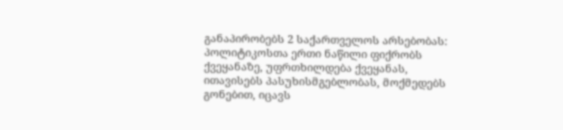განაპირობებს 2 საქართველოს არსებობას:
პოლიტიკოსთა ერთი ნაწილი ფიქრობს ქვეყანაზე, უფრთხილდება ქვეყანას, ითავისებს პასუხისმგებლობას, მოქმედებს გონებით, იცავს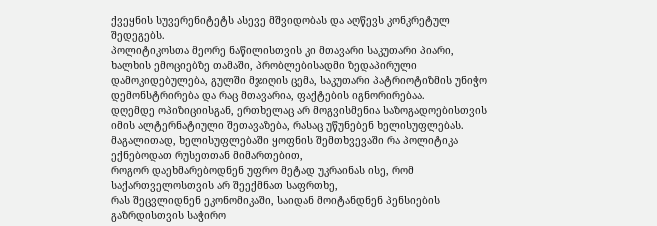ქვეყნის სუვერენიტეტს ასევე მშვიდობას და აღწევს კონკრეტულ შედეგებს.
პოლიტიკოსთა მეორე ნაწილისთვის კი მთავარი საკუთარი პიარი, ხალხის ემოციებზე თამაში, პრობლებისადმი ზედაპირული დამოკიდებულება, გულში მჯიღის ცემა, საკუთარი პატრიოტიზმის უნიჭო დემონსტრირება და რაც მთავარია, ფაქტების იგნორირებაა.
დღემდე ოპიზიციისგან, ერთხელაც არ მოგვისმენია საზოგადოებისთვის იმის ალტერნატიული შეთავაზება, რასაც უწუნებენ ხელისუფლებას.
მაგალითად, ხელისუფლებაში ყოფნის შემთხვევაში რა პოლიტიკა ექნებოდათ რუსეთთან მიმართებით,
როგორ დაეხმარებოდნენ უფრო მეტად უკრაინას ისე, რომ საქართველოსთვის არ შეექმნათ საფრთხე,
რას შეცვლიდნენ ეკონომიკაში, საიდან მოიტანდნენ პენსიების გაზრდისთვის საჭირო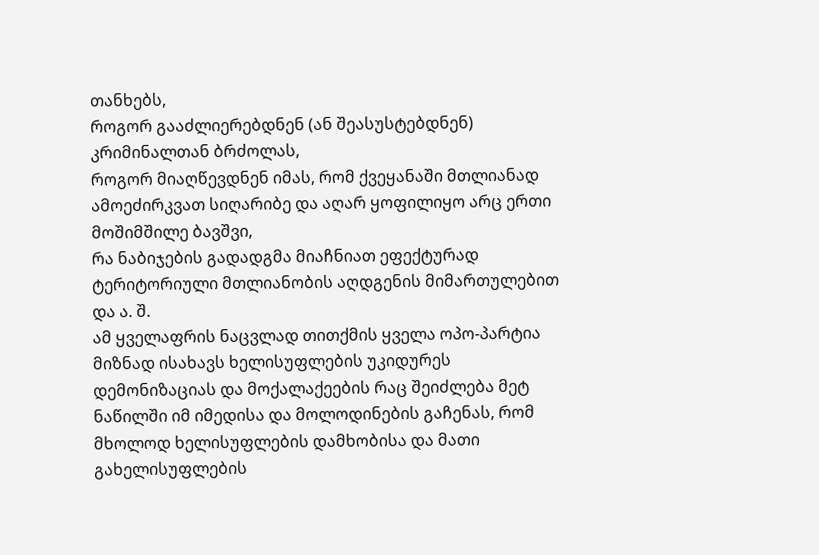თანხებს,
როგორ გააძლიერებდნენ (ან შეასუსტებდნენ) კრიმინალთან ბრძოლას,
როგორ მიაღწევდნენ იმას, რომ ქვეყანაში მთლიანად ამოეძირკვათ სიღარიბე და აღარ ყოფილიყო არც ერთი მოშიმშილე ბავშვი,
რა ნაბიჯების გადადგმა მიაჩნიათ ეფექტურად ტერიტორიული მთლიანობის აღდგენის მიმართულებით და ა. შ.
ამ ყველაფრის ნაცვლად თითქმის ყველა ოპო-პარტია მიზნად ისახავს ხელისუფლების უკიდურეს დემონიზაციას და მოქალაქეების რაც შეიძლება მეტ ნაწილში იმ იმედისა და მოლოდინების გაჩენას, რომ მხოლოდ ხელისუფლების დამხობისა და მათი გახელისუფლების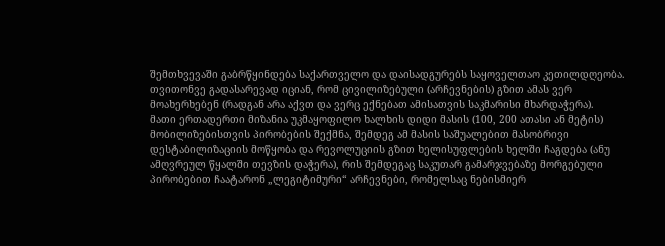შემთხვევაში გაბრწყინდება საქართველო და დაისადგურებს საყოველთაო კეთილდღეობა.
თვითონვე გადასარევად იციან, რომ ცივილიზებული (არჩევნების) გზით ამას ვერ მოახერხებენ (რადგან არა აქვთ და ვერც ექნებათ ამისათვის საკმარისი მხარდაჭერა).
მათი ერთადერთი მიზანია უკმაყოფილო ხალხის დიდი მასის (100, 200 ათასი ან მეტის) მობილიზებისთვის პირობების შექმნა, შემდეგ ამ მასის საშუალებით მასობრივი დესტაბილიზაციის მოწყობა და რევოლუციის გზით ხელისუფლების ხელში ჩაგდება (ანუ ამღვრეულ წყალში თევზის დაჭერა), რის შემდეგაც საკუთარ გამარჯვებაზე მორგებული პირობებით ჩაატარონ „ლეგიტიმური“ არჩევნები, რომელსაც ნებისმიერ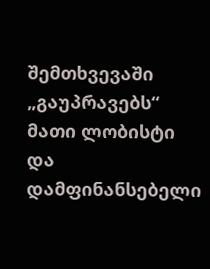შემთხვევაში „გაუპრავებს“ მათი ლობისტი და დამფინანსებელი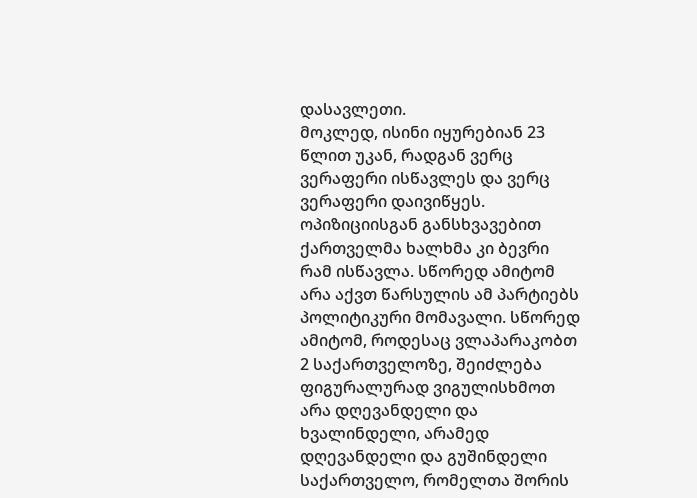დასავლეთი.
მოკლედ, ისინი იყურებიან 23 წლით უკან, რადგან ვერც ვერაფერი ისწავლეს და ვერც ვერაფერი დაივიწყეს.
ოპიზიციისგან განსხვავებით ქართველმა ხალხმა კი ბევრი რამ ისწავლა. სწორედ ამიტომ არა აქვთ წარსულის ამ პარტიებს პოლიტიკური მომავალი. სწორედ ამიტომ, როდესაც ვლაპარაკობთ 2 საქართველოზე, შეიძლება ფიგურალურად ვიგულისხმოთ არა დღევანდელი და ხვალინდელი, არამედ დღევანდელი და გუშინდელი საქართველო, რომელთა შორის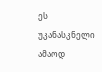ეს უკანასკნელი ამაოდ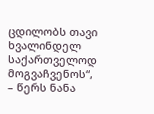ცდილობს თავი ხვალინდელ საქართველოდ მოგვაჩვენოს“, – წერს ნანა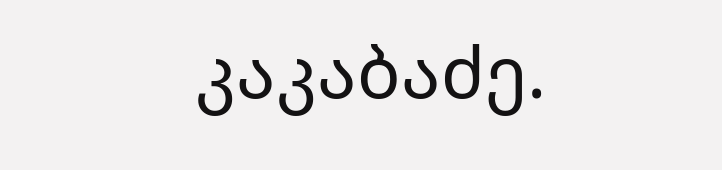კაკაბაძე.